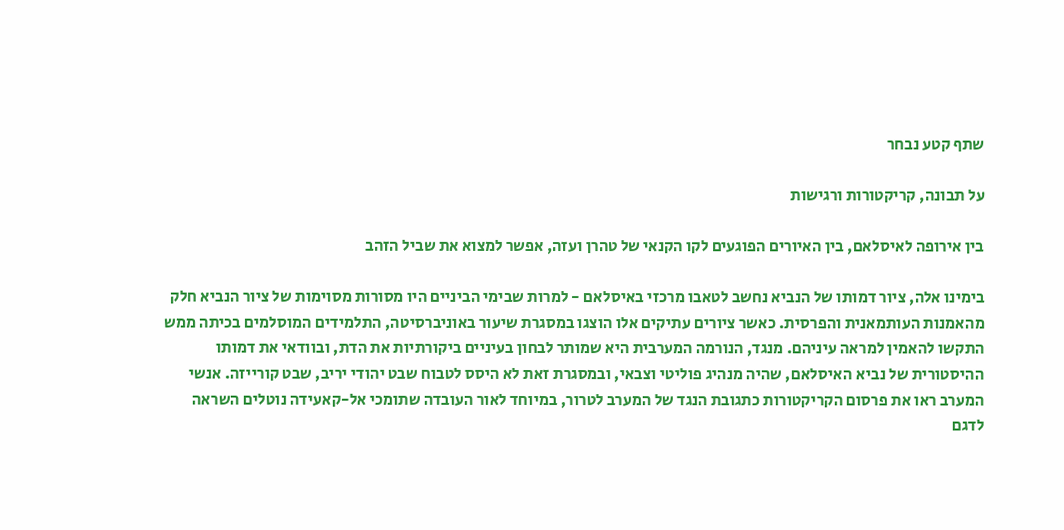שתף קטע נבחר

על תבונה, קריקטורות ורגישות

בין אירופה לאיסלאם, בין האיורים הפוגעים לקו הקנאי של טהרן ועזה, אפשר למצוא את שביל הזהב

בימינו אלה, ציור דמותו של הנביא נחשב לטאבו מרכזי באיסלאם - למרות שבימי הביניים היו מסורות מסוימות של ציור הנביא חלק מהאמנות העותמאנית והפרסית. כאשר ציורים עתיקים אלו הוצגו במסגרת שיעור באוניברסיטה, התלמידים המוסלמים בכיתה ממש התקשו להאמין למראה עיניהם. מנגד, הנורמה המערבית היא שמותר לבחון בעיניים ביקורתיות את הדת, ובוודאי את דמותו ההיסטורית של נביא האיסלאם, שהיה מנהיג פוליטי וצבאי, ובמסגרת זאת לא היסס לטבוח שבט יהודי יריב, שבט קורייזה. אנשי המערב ראו את פרסום הקריקטורות כתגובת הנגד של המערב לטרור, במיוחד לאור העובדה שתומכי אל-קאעידה נוטלים השראה לדגם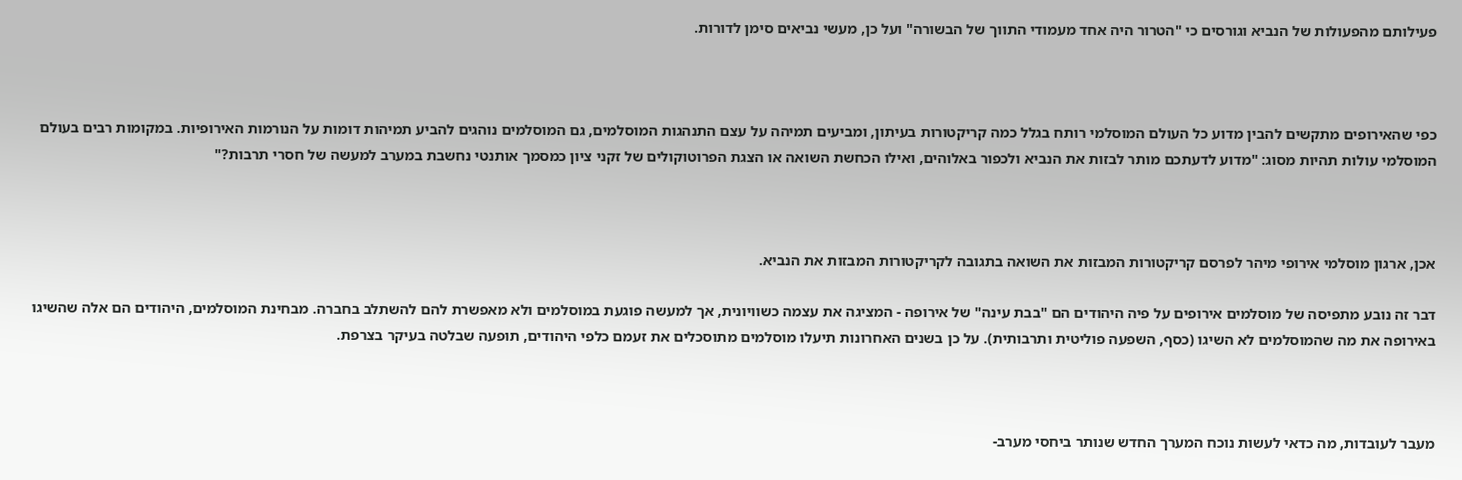פעילותם מהפעולות של הנביא וגורסים כי "הטרור היה אחד מעמודי התווך של הבשורה" ועל כן, מעשי נביאים סימן לדורות.



כפי שהאירופים מתקשים להבין מדוע כל העולם המוסלמי רותח בגלל כמה קריקטורות בעיתון, ומביעים תמיהה על עצם התנהגות המוסלמים, גם המוסלמים נוהגים להביע תמיהות דומות על הנורמות האירופיות. במקומות רבים בעולם המוסלמי עולות תהיות מסוג: "מדוע לדעתכם מותר לבזות את הנביא ולכפור באלוהים, ואילו הכחשת השואה או הצגת הפרוטוקולים של זקני ציון כמסמך אותנטי נחשבת במערב למעשה של חסרי תרבות?"



אכן, ארגון מוסלמי אירופי מיהר לפרסם קריקטורות המבזות את השואה בתגובה לקריקטורות המבזות את הנביא.

דבר זה נובע מתפיסה של מוסלמים אירופים על פיה היהודים הם "בבת עינה" של אירופה - המציגה את עצמה כשוויונית, אך למעשה פוגעת במוסלמים ולא מאפשרת להם להשתלב בחברה. מבחינת המוסלמים, היהודים הם אלה שהשיגו באירופה את מה שהמוסלמים לא השיגו (כסף, השפעה פוליטית ותרבותית). על כן בשנים האחרונות תיעלו מוסלמים מתוסכלים את זעמם כלפי היהודים, תופעה שבלטה בעיקר בצרפת.



מעבר לעובדות, מה כדאי לעשות נוכח המערך החדש שנותר ביחסי מערב-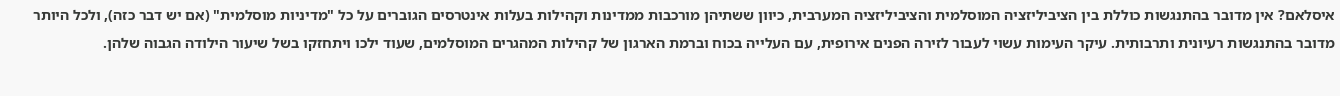איסלאם? אין מדובר בהתנגשות כוללת בין הציביליזציה המוסלמית והציביליזציה המערבית, כיוון ששתיהן מורכבות ממדינות וקהילות בעלות אינטרסים הגוברים על כל "מדיניות מוסלמית" (אם יש דבר כזה), ולכל היותר מדובר בהתנגשות רעיונית ותרבותית. עיקר העימות עשוי לעבור לזירה הפנים אירופית, עם העלייה בכוח וברמת הארגון של קהילות המהגרים המוסלמים, שעוד ילכו ויתחזקו בשל שיעור הילודה הגבוה שלהן.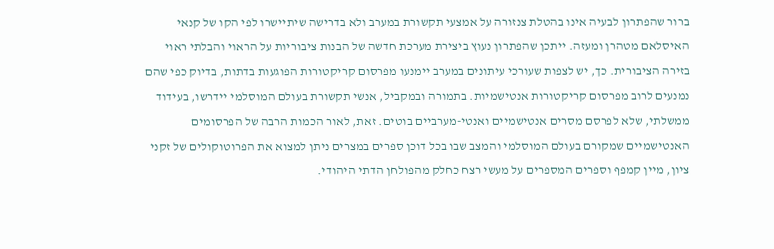ברור שהפתרון לבעיה אינו בהטלת צנזורה על אמצעי תקשורת במערב ולא בדרישה שיתיישרו לפי הקו של קנאי האיסלאם מטהרן ומעזה. ייתכן שהפתרון נעוץ ביצירת מערכת חדשה של הבנות ציבוריות על הראוי והבלתי ראוי בזירה הציבורית. כך, יש לצפות שעורכי עיתונים במערב יימנעו מפרסום קריקטורות הפוגעות בדתות, בדיוק כפי שהם נמנעים לרוב מפרסום קריקטורות אנטישמיות. בתמורה ובמקביל, אנשי תקשורת בעולם המוסלמי יידרשו, בעידוד ממשלתי, שלא לפרסם מסרים אנטישמיים ואנטי-מערביים בוטים. זאת, לאור הכמות הרבה של הפרסומים האנטישמיים שמקורם בעולם המוסלמי והמצב שבו בכל דוכן ספרים במצרים ניתן למצוא את הפרוטוקולים של זקני ציון, מיין קמפף וספרים המספרים על מעשי רצח כחלק מהפולחן הדתי היהודי.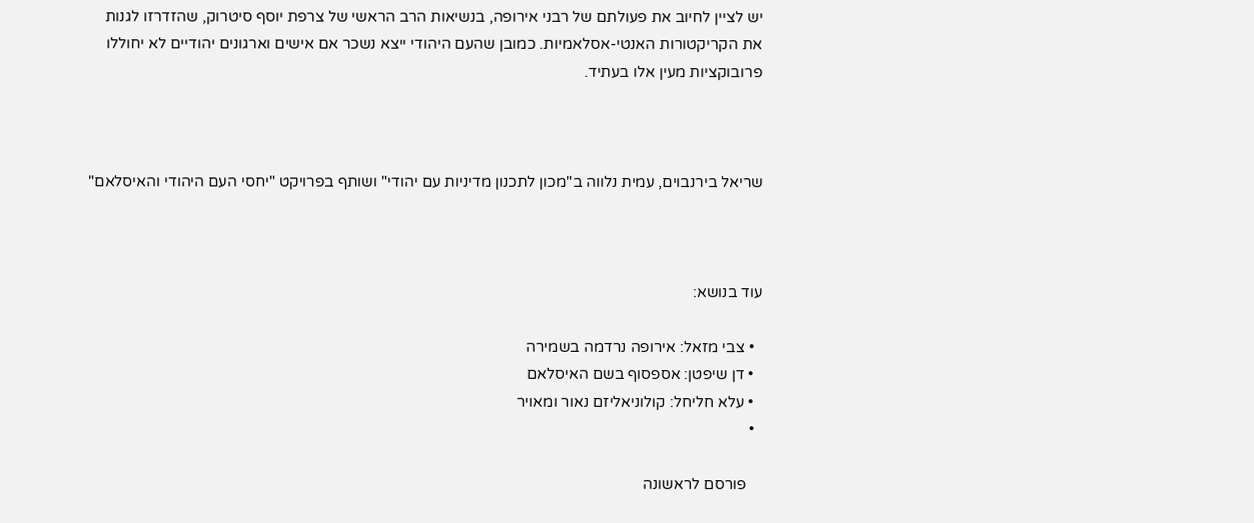יש לציין לחיוב את פעולתם של רבני אירופה, בנשיאות הרב הראשי של צרפת יוסף סיטרוק, שהזדרזו לגנות את הקריקטורות האנטי-אסלאמיות. כמובן שהעם היהודי ייצא נשכר אם אישים וארגונים יהודיים לא יחוללו פרובוקציות מעין אלו בעתיד.



שריאל בירנבוים, עמית נלווה ב"מכון לתכנון מדיניות עם יהודי" ושותף בפרויקט "יחסי העם היהודי והאיסלאם"



עוד בנושא:

  • צבי מזאל: אירופה נרדמה בשמירה
  • דן שיפטן: אספסוף בשם האיסלאם
  • עלא חליחל: קולוניאליזם נאור ומאויר
  •

    פורסם לראשונה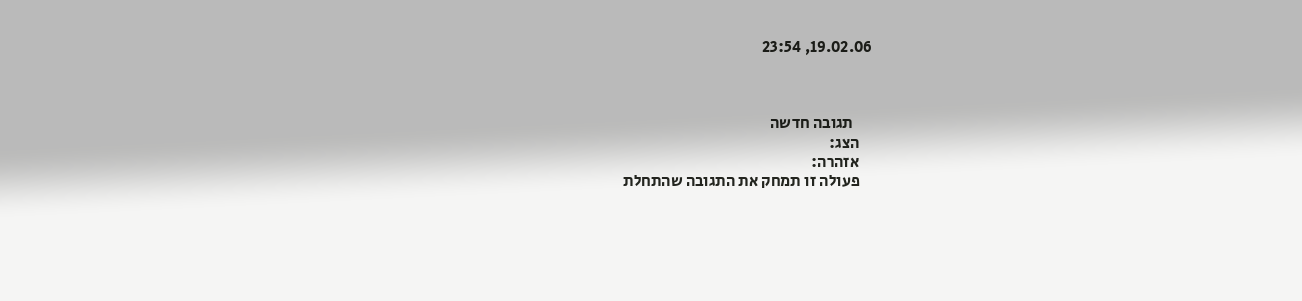19.02.06, 23:54



      תגובה חדשה
    הצג:
    אזהרה:
    פעולה זו תמחק את התגובה שהתחלת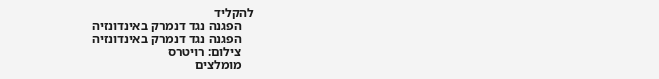להקליד
    הפגנה נגד דנמרק באינדונזיה
    הפגנה נגד דנמרק באינדונזיה
    צילום: רויטרס
    מומלצים